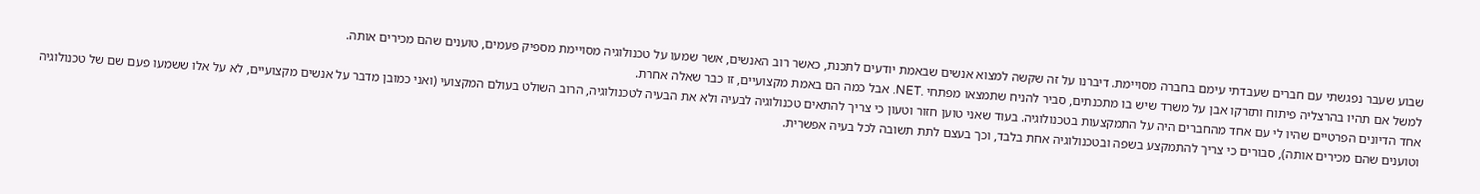שבוע שעבר נפגשתי עם חברים שעבדתי עימם בחברה מסויימת. דיברנו על זה שקשה למצוא אנשים שבאמת יודעים לתכנת, כאשר רוב האנשים, אשר שמעו על טכנולוגיה מסויימת מספיק פעמים, טוענים שהם מכירים אותה.
למשל אם תהיו בהרצליה פיתוח ותזרקו אבן על משרד שיש בו מתכנתים, סביר להניח שתמצאו מפתחי .NET. אבל כמה הם באמת מקצועיים, זו כבר שאלה אחרת.
אחד הדיונים הפרטיים שהיו לי עם אחד מהחברים היה על התמקצעות בטכנולוגיה. בעוד שאני טוען חזור וטעון כי צריך להתאים טכנולוגיה לבעיה ולא את הבעיה לטכנולוגיה, הרוב השולט בעולם המקצועי (ואני כמובן מדבר על אנשים מקצועיים, לא על אלו ששמעו פעם שם של טכנולוגיה וטוענים שהם מכירים אותה), סבורים כי צריך להתמקצע בשפה ובטכנולוגיה אחת בלבד, וכך בעצם לתת תשובה לכל בעיה אפשרית.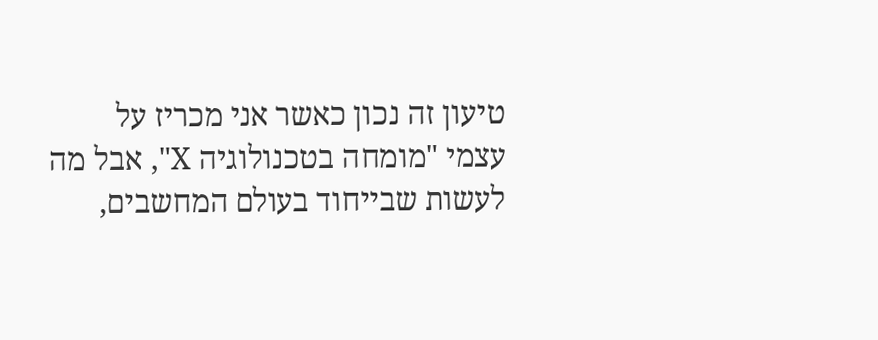טיעון זה נכון כאשר אני מכריז על עצמי "מומחה בטכנולוגיה X", אבל מה לעשות שבייחוד בעולם המחשבים,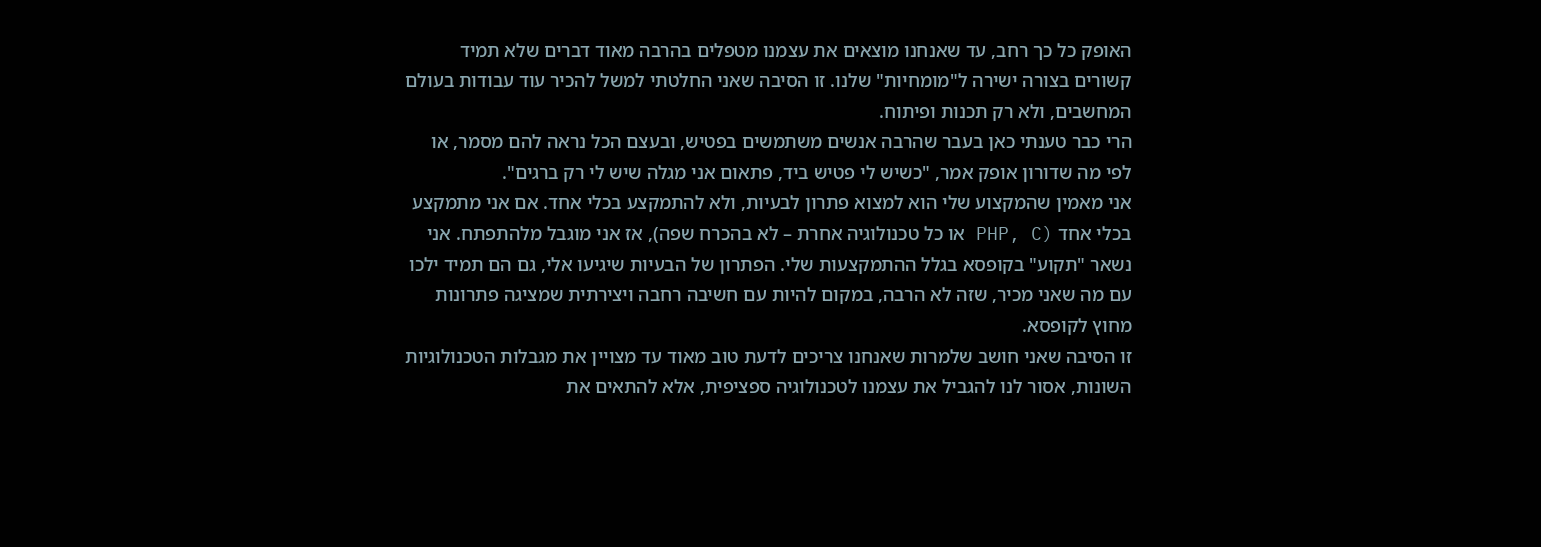האופק כל כך רחב, עד שאנחנו מוצאים את עצמנו מטפלים בהרבה מאוד דברים שלא תמיד קשורים בצורה ישירה ל"מומחיות" שלנו. זו הסיבה שאני החלטתי למשל להכיר עוד עבודות בעולם המחשבים, ולא רק תכנות ופיתוח.
הרי כבר טענתי כאן בעבר שהרבה אנשים משתמשים בפטיש, ובעצם הכל נראה להם מסמר, או לפי מה שדורון אופק אמר, "כשיש לי פטיש ביד, פתאום אני מגלה שיש לי רק ברגים".
אני מאמין שהמקצוע שלי הוא למצוא פתרון לבעיות, ולא להתמקצע בכלי אחד. אם אני מתמקצע בכלי אחד (PHP, C או כל טכנולוגיה אחרת – לא בהכרח שפה), אז אני מוגבל מלהתפתח. אני נשאר "תקוע" בקופסא בגלל ההתמקצעות שלי. הפתרון של הבעיות שיגיעו אלי, גם הם תמיד ילכו עם מה שאני מכיר, שזה לא הרבה, במקום להיות עם חשיבה רחבה ויצירתית שמציגה פתרונות מחוץ לקופסא.
זו הסיבה שאני חושב שלמרות שאנחנו צריכים לדעת טוב מאוד עד מצויין את מגבלות הטכנולוגיות השונות, אסור לנו להגביל את עצמנו לטכנולוגיה ספציפית, אלא להתאים את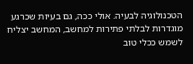הטכנולוגיה לבעיה. אולי ככה, גם בעיות שכרגע מוגדרות לבלתי פתירות למחשב, המחשב יצליח לשמש ככלי טוב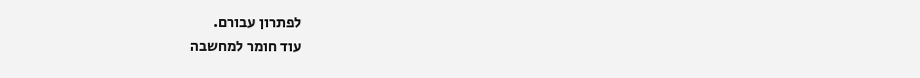לפתרון עבורם.
עוד חומר למחשבה